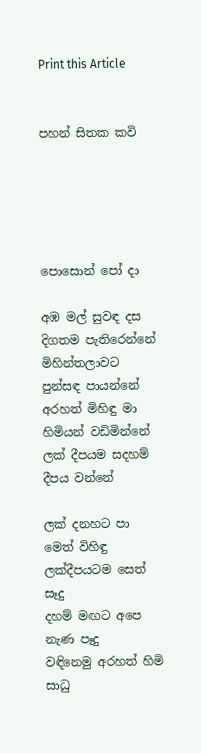Print this Article


පහන් සිතක කවි





පොසොන් පෝ දා

අඹ මල් සුවඳ දස දිගතම පැතිරෙන්නේ
මිහින්තලාවට පුන්සඳ පායන්නේ
අරහත් මිහිඳු මා හිමියන් වඩිමින්නේ
ලක් දීපයම සදහම් දීපය වන්නේ

ලක් දනහට පා මෙත් විහිඳු
ලක්දීපයටම සෙත් සෑදු
දහම් මඟට අපෙ නැණ පෑදු
වඳිනෙමු අරහත් හිමි සාධු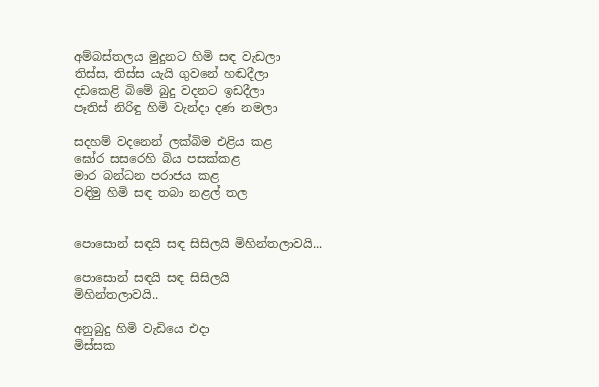අම්බස්තලය මුදුනට හිමි සඳ වැඩලා
තිස්ස, තිස්ස යැයි ගුවනේ හඬදීලා
දඩකෙළි බිමේ බුදු වදනට ඉඩදීලා
පෑතිස් නිරිඳු හිමි වැන්දා දණ නමලා

සදහම් වදනෙන් ලක්බිම එළිය කළ
ඝෝර සසරෙහි බිය පසක්කළ
මාර බන්ධන පරාජය කළ
වඳිමු හිමි සඳ තබා නළල් තල


පොසොන් සඳයි සඳ සිසිලයි මිහින්තලාවයි...

පොසොන් සඳයි සඳ සිසිලයි
මිහින්තලාවයි..

අනුබුදු හිමි වැඩියෙ එදා
මිස්සක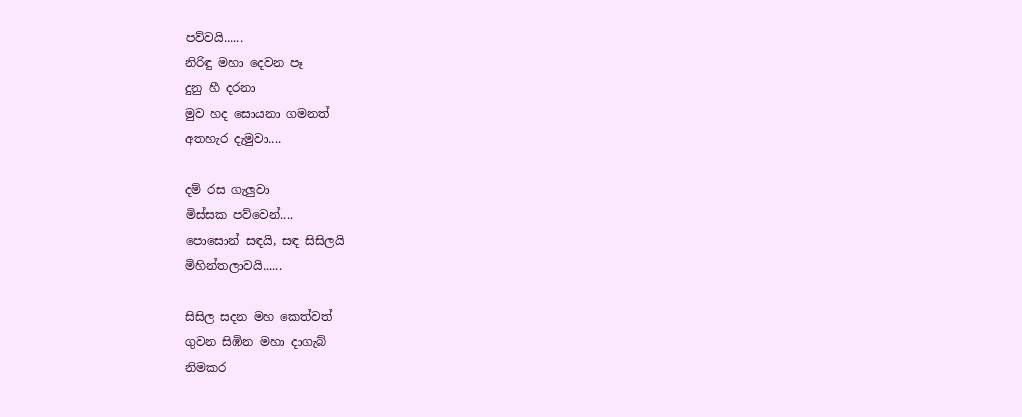පව්වයි......
නිරිඳු මහා දෙවන පෑ
දුනු හී දරනා
මුව හද සොයනා ගමනත්
අතහැර දැමුවා....

දම් රස ගැලුවා
මිස්සක පව්වෙන්....
පොසොන් සඳයි, සඳ සිසිලයි
මිහින්තලාවයි......

සිසිල සදන මහ කෙත්වත්
ගුවන සිඹින මහා දාගැබ්
නිමකර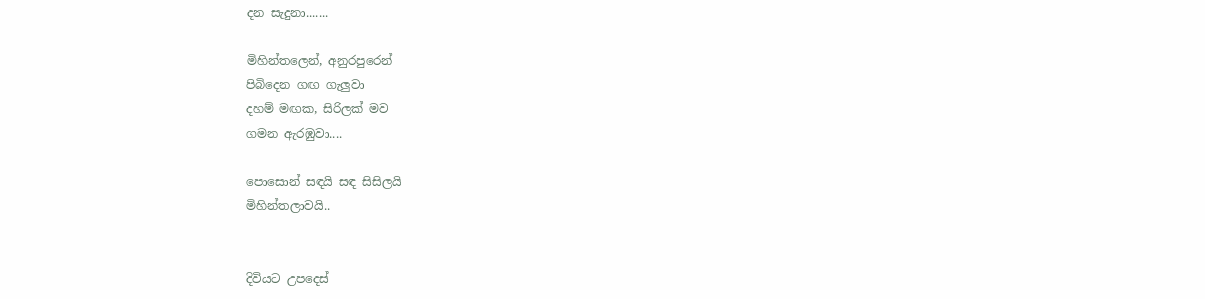දන සැදුනා.......

මිහින්තලෙන්, අනුරපුරෙන්
පිබිදෙන ගඟ ගැලුවා
දහම් මඟක, සිරිලක් මව
ගමන ඇරඹුවා....

පොසොන් සඳයි සඳ සිසිලයි
මිහින්තලාවයි..


දිවියට උපදෙස්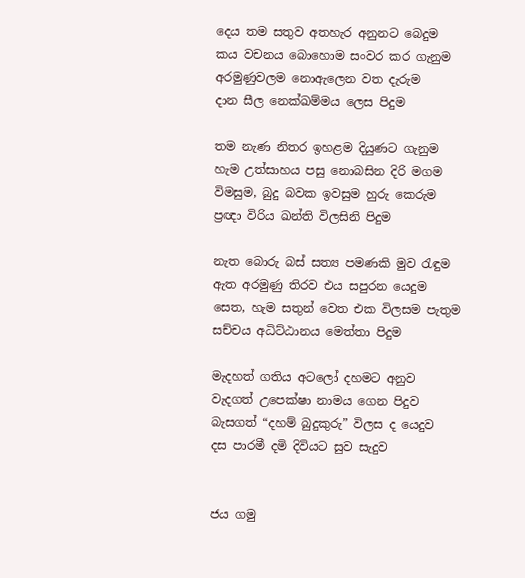දෙය තම සතුව අතහැර අනුනට බෙදුම
කය වචනය බොහොම සංවර කර ගැනුම
අරමුණුවලම නොඇලෙන වත දැරුම
දාන සීල නෙක්ඛම්මය ලෙස පිදුම

තම නැණ නිතර ඉහළම දියුණට ගැනුම
හැම උත්සාහය පසු නොබසින දිරි මගම
විමසුම, බුදු බවක ඉවසුම හුරු කෙරුම
ප්‍රඥා විරිය ඛන්ති විලසිනි පිදුම

නැත බොරු බස් සත්‍ය පමණකි මුව රැඳුම
ඇත අරමුණු තිරව එය සපුරන යෙදුම
සෙත, හැම සතුන් වෙත එක විලසම පැතුම
සච්චය අධිට්ඨානය මෙත්තා පිදුම

මැදහත් ගතිය අටලෝ දහමට අනුව
වැදගත් උපෙක්ෂා නාමය ගෙන පිදුව
බැසගත් “දහම් බුදුකුරු” විලස ද යෙදුව
දස පාරමී දමි දිවියට සුව සැදුව


ජය ගමු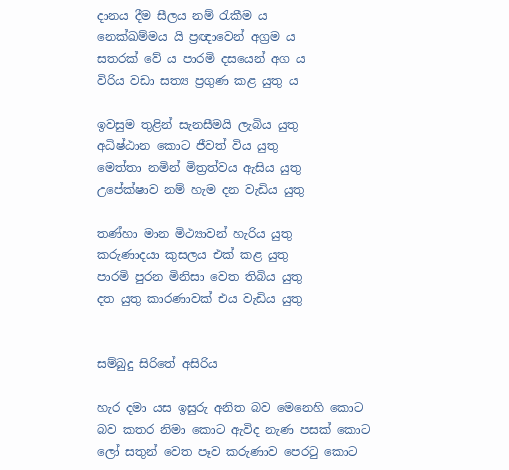දානය දීම සීලය නම් රැකීම ය
නෙක්ඛම්මය යි ප්‍රඥාවෙන් අග්‍රම ය
සතරක් වේ ය පාරමි දසයෙන් අග ය
විරිය වඩා සත්‍ය ප්‍රගුණ කළ යුතු ය

ඉවසුම තුළින් සැනසීමයි ලැබිය යුතු
අධිෂ්ඨාන කොට ජීවත් විය යුතු
මෙත්තා නමින් මිත්‍රත්වය ඇසිය යුතු
උපේක්ෂාව නම් හැම දන වැඩිය යුතු

තණ්හා මාන මිථ්‍යාවන් හැරිය යුතු
කරුණාදයා කුසලය එක් කළ යුතු
පාරමි පුරන මිනිසා වෙත තිබිය යුතු
දත යුතු කාරණාවක් එය වැඩිය යුතු


සම්බුදු සිරිතේ අසිරිය

හැර දමා යස ඉසුරු අනිත බව මෙනෙහි කොට
බව කතර නිමා කොට ඇවිද නැණ පසක් කොට
ලෝ සතුන් වෙත පෑව කරුණාව පෙරටු කොට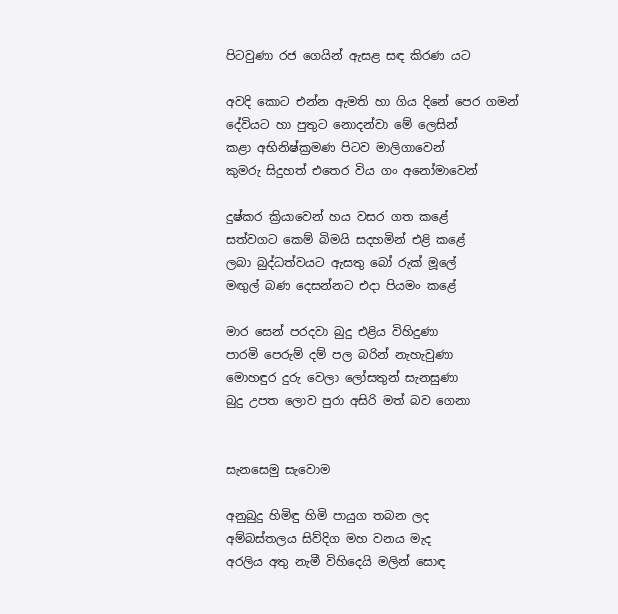පිටවුණා රජ ගෙයින් ඇසළ සඳ කිරණ යට

අවදි කොට එන්න ඇමති හා ගිය දිනේ පෙර ගමන්
දේවියට හා පුතුට නොදන්වා මේ ලෙසින්
කළා අභිනිෂ්ක්‍රමණ පිටව මාලිගාවෙන්
කුමරු සිදුහත් එතෙර විය ගං අනෝමාවෙන්

දුෂ්කර ක්‍රියාවෙන් හය වසර ගත කළේ
සත්වගට කෙම් බිමයි සදහමින් එළි කළේ
ලබා බුද්ධත්වයට ඇසතු බෝ රුක් මූලේ
මඟුල් බණ දෙසන්නට එදා පියමං කළේ

මාර සෙන් පරදවා බුදු එළිය විහිදුණා
පාරමි පෙරුම් දම් පල බරින් නැහැවුණා
මොහඳුර දුරු වෙලා ලෝසතුන් සැනසුණා
බුදු උපත ලොව පුරා අසිරි මත් බව ගෙනා


සැනසෙමු සැවොම

අනුබුදු හිමිඳු හිමි පායුග තබන ලද
අම්බස්තලය සිව්දිග මහ වනය මැද
අරලිය අතු නැමී විහිදෙයි මලින් සොඳ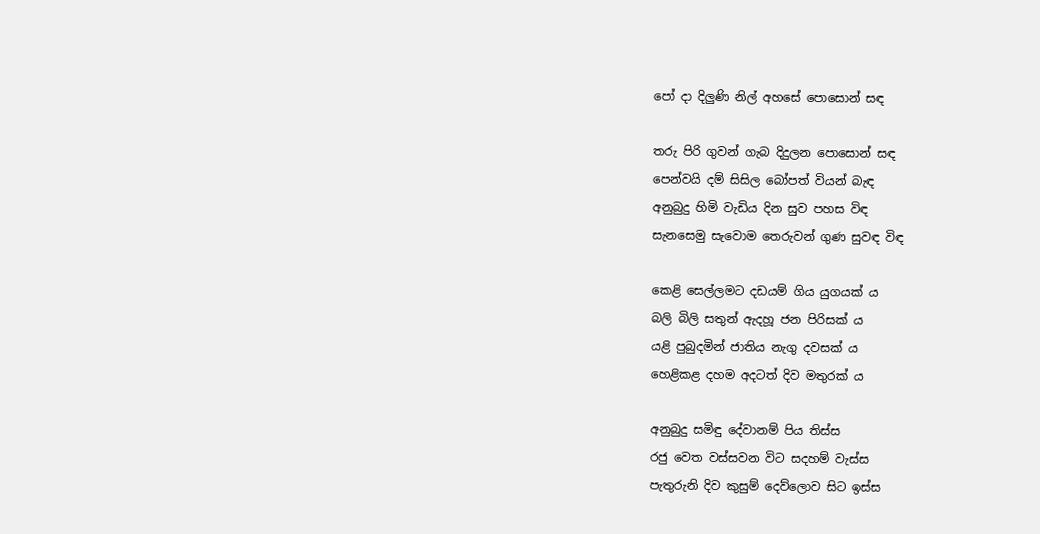පෝ දා දිලුණි නිල් අහසේ පොසොන් සඳ

තරු පිරි ගුවන් ගැබ දිදුලන පොසොන් සඳ
පෙන්වයි දම් සිසිල බෝපත් වියන් බැඳ
අනුබුදු හිමි වැඩිය දින සුව පහස විඳ
සැනසෙමු සැවොම තෙරුවන් ගුණ සුවඳ විඳ

කෙළි සෙල්ලමට දඩයම් ගිය යුගයක් ය
බලි බිලි සතුන් ඇදහූ ජන පිරිසක් ය
යළි පුබුදමින් ජාතිය නැගු දවසක් ය
හෙළිකළ දහම අදටත් දිව මතුරක් ය

අනුබුදු සමිඳු දේවානම් පිය තිස්ස
රජු වෙත වස්සවන විට සදහම් වැස්ස
පැතුරුනි දිව කුසුම් දෙව්ලොව සිට ඉස්ස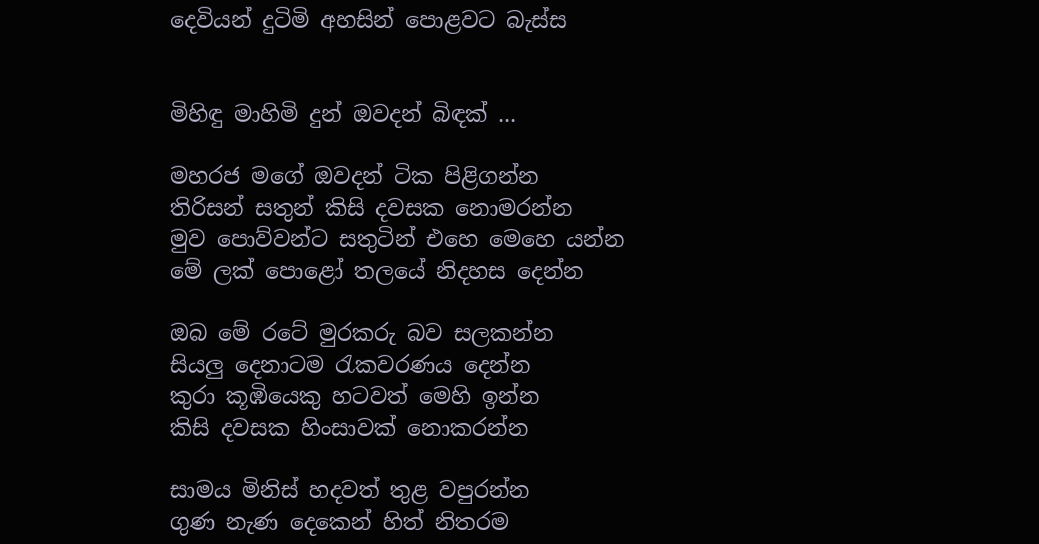දෙවියන් දුටිමි අහසින් පොළවට බැස්ස


මිහිඳු මාහිමි දුන් ඔවදන් බිඳක් ...

මහරජ මගේ ඔවදන් ටික පිළිගන්න
තිරිසන් සතුන් කිසි දවසක නොමරන්න
මුව පොව්වන්ට සතුටින් එහෙ මෙහෙ යන්න
මේ ලක් පොළෝ තලයේ නිදහස දෙන්න

ඔබ මේ රටේ මුරකරු බව සලකන්න
සියලු දෙනාටම රැකවරණය දෙන්න
කුරා කූඹියෙකු හටවත් මෙහි ඉන්න
කිසි දවසක හිංසාවක් නොකරන්න

සාමය මිනිස් හදවත් තුළ වපුරන්න
ගුණ නැණ දෙකෙන් හිත් නිතරම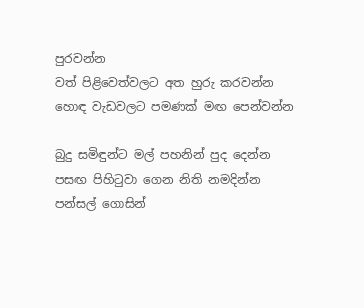පුරවන්න
වත් පිළිවෙත්වලට අත හුරු කරවන්න
හොඳ වැඩවලට පමණක් මඟ පෙන්වන්න

බුදු සමිඳුන්ට මල් පහනින් පුද දෙන්න
පසඟ පිහිටුවා ගෙන නිති නමදින්න
පන්සල් ගොසින්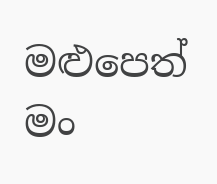මළුපෙත් මං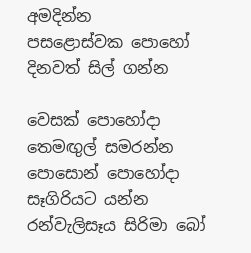අමදින්න
පසළොස්වක පොහෝ දිනවත් සිල් ගන්න

වෙසක් පොහෝදා තෙමඟුල් සමරන්න
පොසොන් පොහෝදා සෑගිරියට යන්න
රන්වැලිසෑය සිරිමා බෝ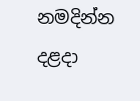නමදින්න
දළදා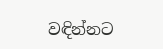වඳින්නට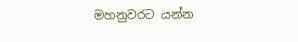මහනුවරට යන්න